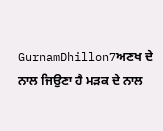GurnamDhillon7ਅਣਖ ਦੇ ਨਾਲ ਜਿਉਣਾ ਹੈ ਮੜਕ ਦੇ ਨਾਲ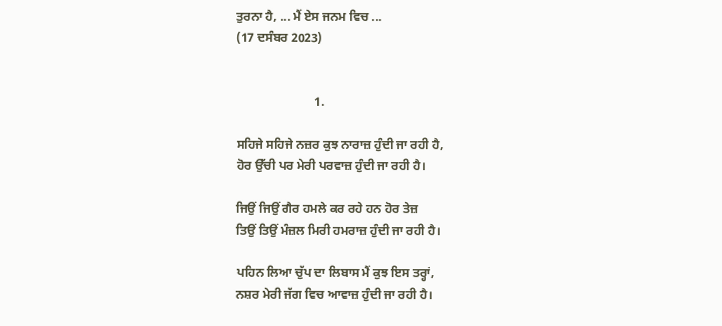ਤੁਰਨਾ ਹੈ, ... ਮੈਂ ਏਸ ਜਨਮ ਵਿਚ ...
(17 ਦਸੰਬਰ 2023)


                         1.

ਸਹਿਜੇ ਸਹਿਜੇ ਨਜ਼ਰ ਕੁਝ ਨਾਰਾਜ਼ ਹੁੰਦੀ ਜਾ ਰਹੀ ਹੈ,
ਹੋਰ ਉੱਚੀ ਪਰ ਮੇਰੀ ਪਰਵਾਜ਼ ਹੁੰਦੀ ਜਾ ਰਹੀ ਹੈ।

ਜਿਉਂ ਜਿਉਂ ਗੈਰ ਹਮਲੇ ਕਰ ਰਹੇ ਹਨ ਹੋਰ ਤੇਜ਼
ਤਿਉਂ ਤਿਉਂ ਮੰਜ਼ਲ ਮਿਰੀ ਹਮਰਾਜ਼ ਹੁੰਦੀ ਜਾ ਰਹੀ ਹੈ।

ਪਹਿਨ ਲਿਆ ਚੁੱਪ ਦਾ ਲਿਬਾਸ ਮੈਂ ਕੁਝ ਇਸ ਤਰ੍ਹਾਂ,
ਨਸ਼ਰ ਮੇਰੀ ਜੱਗ ਵਿਚ ਆਵਾਜ਼ ਹੁੰਦੀ ਜਾ ਰਹੀ ਹੈ।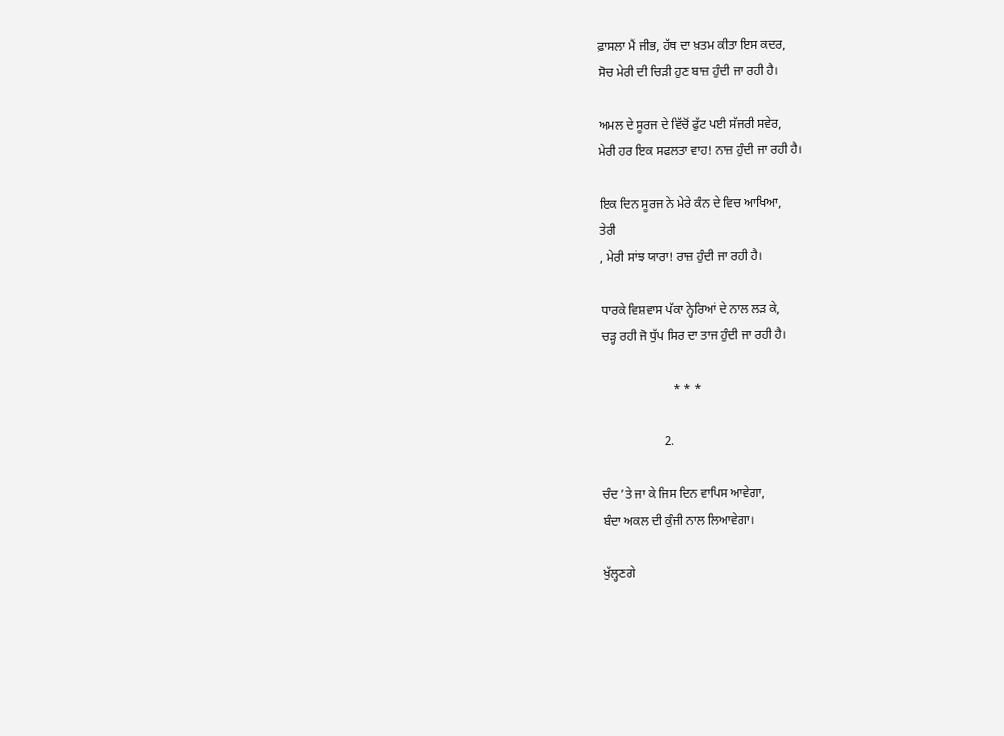ਫ਼ਾਸਲਾ ਮੈਂ ਜੀਭ, ਹੱਥ ਦਾ ਖ਼ਤਮ ਕੀਤਾ ਇਸ ਕਦਰ,
ਸੋਚ ਮੇਰੀ ਦੀ ਚਿੜੀ ਹੁਣ ਬਾਜ਼ ਹੁੰਦੀ ਜਾ ਰਹੀ ਹੈ।

ਅਮਲ ਦੇ ਸੂਰਜ ਦੇ ਵਿੱਚੋਂ ਫੁੱਟ ਪਈ ਸੱਜਰੀ ਸਵੇਰ,
ਮੇਰੀ ਹਰ ਇਕ ਸਫਲਤਾ ਵਾਹ! ਨਾਜ਼ ਹੁੰਦੀ ਜਾ ਰਹੀ ਹੈ।

ਇਕ ਦਿਨ ਸੂਰਜ ਨੇ ਮੇਰੇ ਕੰਨ ਦੇ ਵਿਚ ਆਖਿਆ,
ਤੇਰੀ
, ਮੇਰੀ ਸਾਂਝ ਯਾਰਾ! ਰਾਜ਼ ਹੁੰਦੀ ਜਾ ਰਹੀ ਹੈ।

ਧਾਰਕੇ ਵਿਸ਼ਵਾਸ ਪੱਕਾ ਨ੍ਹੇਰਿਆਂ ਦੇ ਨਾਲ ਲੜ ਕੇ,
ਚੜ੍ਹ ਰਹੀ ਜੋ ਧੁੱਪ ਸਿਰ ਦਾ ਤਾਜ ਹੁੰਦੀ ਜਾ ਰਹੀ ਹੈ।

                       * * *

                    2.

ਚੰਦ ’ਤੇ ਜਾ ਕੇ ਜਿਸ ਦਿਨ ਵਾਪਿਸ ਆਵੇਗਾ,
ਬੰਦਾ ਅਕਲ ਦੀ ਕੁੰਜੀ ਨਾਲ ਲਿਆਵੇਗਾ।

ਖੁੱਲ੍ਹਣਗੇ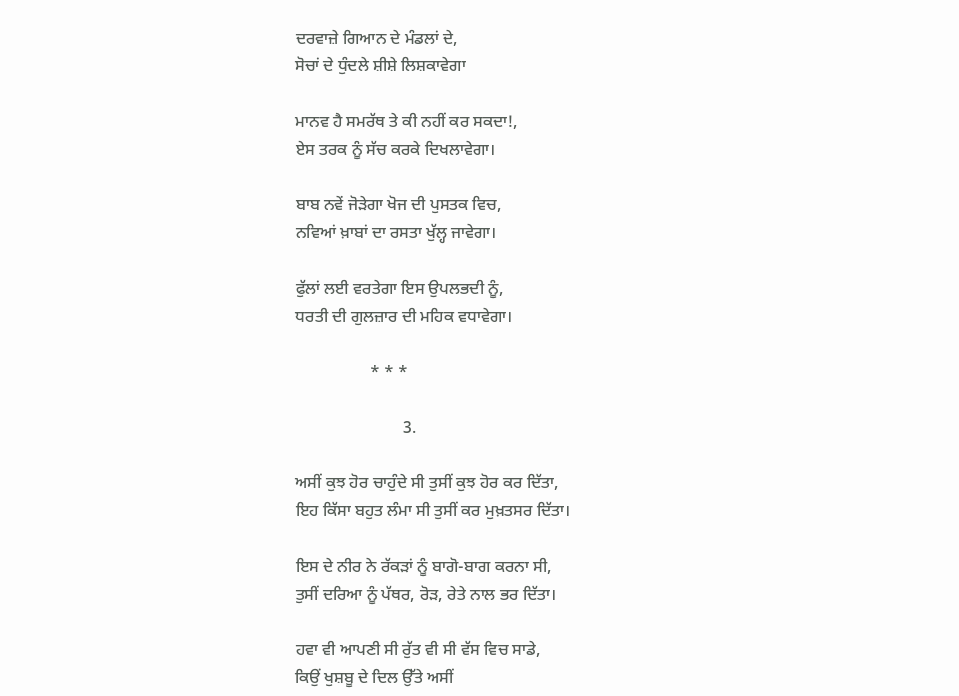ਦਰਵਾਜ਼ੇ ਗਿਆਨ ਦੇ ਮੰਡਲਾਂ ਦੇ,
ਸੋਚਾਂ ਦੇ ਧੁੰਦਲੇ ਸ਼ੀਸ਼ੇ ਲਿਸ਼ਕਾਵੇਗਾ

ਮਾਨਵ ਹੈ ਸਮਰੱਥ ਤੇ ਕੀ ਨਹੀਂ ਕਰ ਸਕਦਾ!,
ਏਸ ਤਰਕ ਨੂੰ ਸੱਚ ਕਰਕੇ ਦਿਖਲਾਵੇਗਾ।

ਬਾਬ ਨਵੇਂ ਜੋੜੇਗਾ ਖੋਜ ਦੀ ਪੁਸਤਕ ਵਿਚ,
ਨਵਿਆਂ ਖ਼ਾਬਾਂ ਦਾ ਰਸਤਾ ਖੁੱਲ੍ਹ ਜਾਵੇਗਾ।

ਫੁੱਲਾਂ ਲਈ ਵਰਤੇਗਾ ਇਸ ਉਪਲਭਦੀ ਨੂੰ,
ਧਰਤੀ ਦੀ ਗੁਲਜ਼ਾਰ ਦੀ ਮਹਿਕ ਵਧਾਵੇਗਾ।

                  * * *

                          3.

ਅਸੀਂ ਕੁਝ ਹੋਰ ਚਾਹੁੰਦੇ ਸੀ ਤੁਸੀਂ ਕੁਝ ਹੋਰ ਕਰ ਦਿੱਤਾ,
ਇਹ ਕਿੱਸਾ ਬਹੁਤ ਲੰਮਾ ਸੀ ਤੁਸੀਂ ਕਰ ਮੁਖ਼ਤਸਰ ਦਿੱਤਾ।

ਇਸ ਦੇ ਨੀਰ ਨੇ ਰੱਕੜਾਂ ਨੂੰ ਬਾਗੋ-ਬਾਗ ਕਰਨਾ ਸੀ,
ਤੁਸੀਂ ਦਰਿਆ ਨੂੰ ਪੱਥਰ, ਰੋੜ, ਰੇਤੇ ਨਾਲ ਭਰ ਦਿੱਤਾ।

ਹਵਾ ਵੀ ਆਪਣੀ ਸੀ ਰੁੱਤ ਵੀ ਸੀ ਵੱਸ ਵਿਚ ਸਾਡੇ,
ਕਿਉਂ ਖੁਸ਼ਬੂ ਦੇ ਦਿਲ ਉੱਤੇ ਅਸੀਂ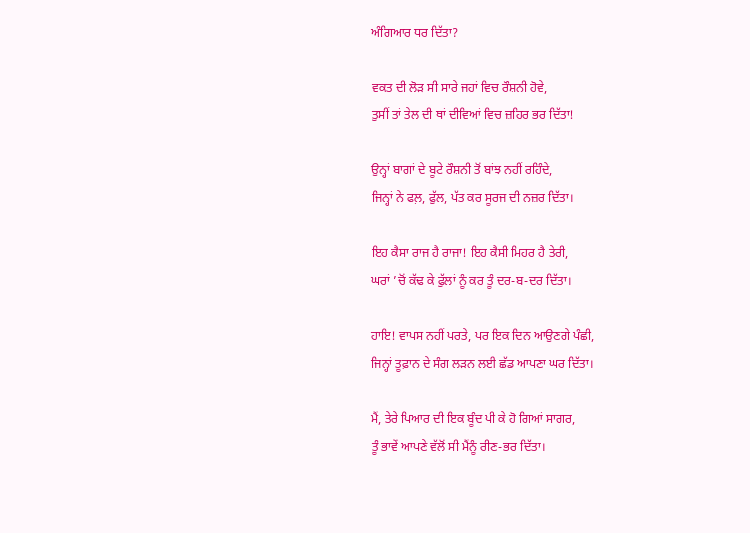ਅੰਗਿਆਰ ਧਰ ਦਿੱਤਾ?

ਵਕਤ ਦੀ ਲੋੜ ਸੀ ਸਾਰੇ ਜਹਾਂ ਵਿਚ ਰੌਸ਼ਨੀ ਹੋਵੇ,
ਤੁਸੀਂ ਤਾਂ ਤੇਲ ਦੀ ਥਾਂ ਦੀਵਿਆਂ ਵਿਚ ਜ਼ਹਿਰ ਭਰ ਦਿੱਤਾ!

ਉਨ੍ਹਾਂ ਬਾਗਾਂ ਦੇ ਬੂਟੇ ਰੌਸ਼ਨੀ ਤੋਂ ਬਾਂਝ ਨਹੀਂ ਰਹਿੰਦੇ,
ਜਿਨ੍ਹਾਂ ਨੇ ਫਲ਼, ਫੁੱਲ, ਪੱਤ ਕਰ ਸੂਰਜ ਦੀ ਨਜ਼ਰ ਦਿੱਤਾ।

ਇਹ ਕੈਸਾ ਰਾਜ ਹੈ ਰਾਜਾ! ਇਹ ਕੈਸੀ ਮਿਹਰ ਹੈ ਤੇਰੀ,
ਘਰਾਂ ’ਚੋਂ ਕੱਢ ਕੇ ਫੁੱਲਾਂ ਨੂੰ ਕਰ ਤੂੰ ਦਰ-ਬ-ਦਰ ਦਿੱਤਾ।

ਹਾਇ! ਵਾਪਸ ਨਹੀਂ ਪਰਤੇ, ਪਰ ਇਕ ਦਿਨ ਆਉਣਗੇ ਪੰਛੀ,
ਜਿਨ੍ਹਾਂ ਤੂਫ਼ਾਨ ਦੇ ਸੰਗ ਲੜਨ ਲਈ ਛੱਡ ਆਪਣਾ ਘਰ ਦਿੱਤਾ।

ਮੈਂ, ਤੇਰੇ ਪਿਆਰ ਦੀ ਇਕ ਬੂੰਦ ਪੀ ਕੇ ਹੋ ਗਿਆਂ ਸਾਗਰ,
ਤੂੰ ਭਾਵੇਂ ਆਪਣੇ ਵੱਲੋਂ ਸੀ ਮੈਂਨੂੰ ਰੀਣ-ਭਰ ਦਿੱਤਾ।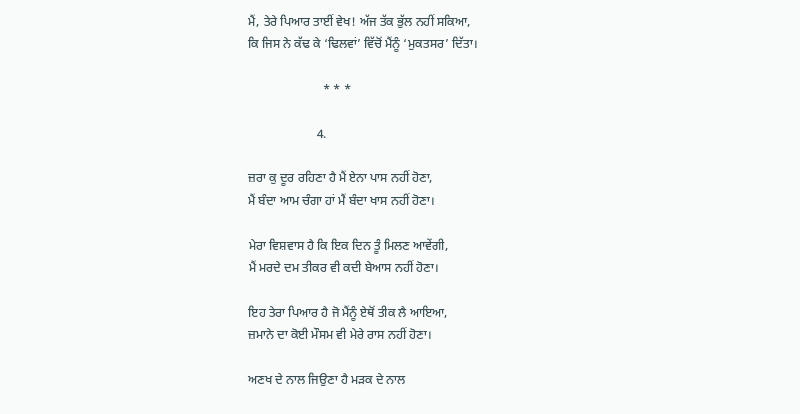ਮੈਂ, ਤੇਰੇ ਪਿਆਰ ਤਾਈਂ ਵੇਖ! ਅੱਜ ਤੱਕ ਭੁੱਲ ਨਹੀਂ ਸਕਿਆ,
ਕਿ ਜਿਸ ਨੇ ਕੱਢ ਕੇ ‘ਢਿਲਵਾਂ’ ਵਿੱਚੋਂ ਮੈਂਨੂੰ ‘ਮੁਕਤਸਰ’ ਦਿੱਤਾ।

                        * * *

                      4.

ਜ਼ਰਾ ਕੁ ਦੂਰ ਰਹਿਣਾ ਹੈ ਮੈਂ ਏਨਾ ਪਾਸ ਨਹੀਂ ਹੋਣਾ,
ਮੈਂ ਬੰਦਾ ਆਮ ਚੰਗਾ ਹਾਂ ਮੈਂ ਬੰਦਾ ਖਾਸ ਨਹੀਂ ਹੋਣਾ।

ਮੇਰਾ ਵਿਸ਼ਵਾਸ ਹੈ ਕਿ ਇਕ ਦਿਨ ਤੂੰ ਮਿਲਣ ਆਵੇਂਗੀ,
ਮੈਂ ਮਰਦੇ ਦਮ ਤੀਕਰ ਵੀ ਕਦੀ ਬੇਆਸ ਨਹੀਂ ਹੋਣਾ।

ਇਹ ਤੇਰਾ ਪਿਆਰ ਹੈ ਜੋ ਮੈਂਨੂੰ ਏਥੋਂ ਤੀਕ ਲੈ ਆਇਆ,
ਜ਼ਮਾਨੇ ਦਾ ਕੋਈ ਮੌਸਮ ਵੀ ਮੇਰੇ ਰਾਸ ਨਹੀਂ ਹੋਣਾ।

ਅਣਖ ਦੇ ਨਾਲ ਜਿਉਣਾ ਹੈ ਮੜਕ ਦੇ ਨਾਲ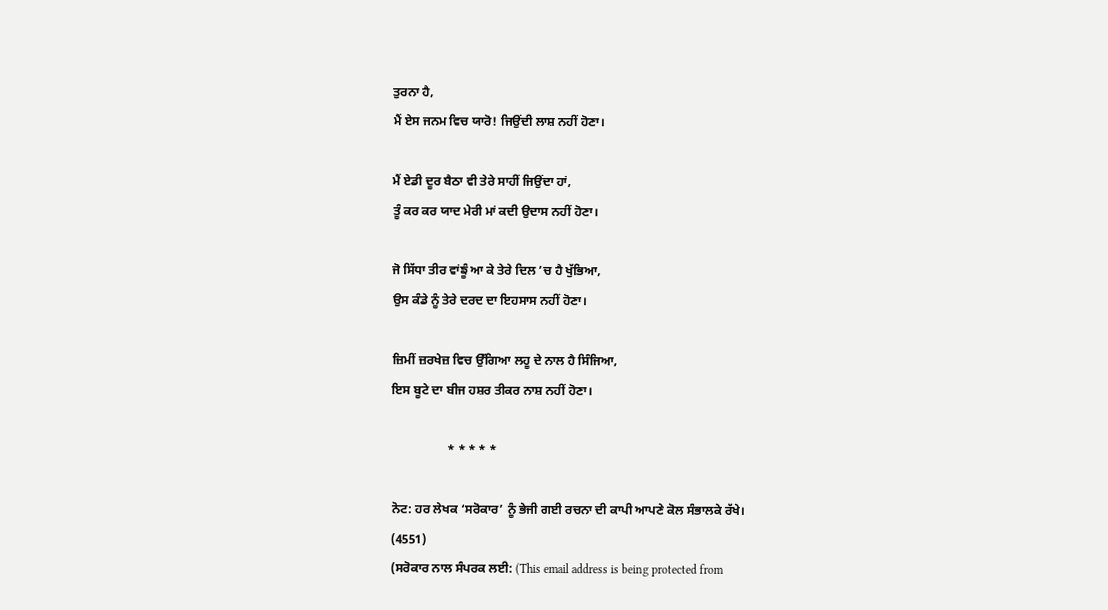ਤੁਰਨਾ ਹੈ,
ਮੈਂ ਏਸ ਜਨਮ ਵਿਚ ਯਾਰੋ! ਜਿਉਂਦੀ ਲਾਸ਼ ਨਹੀਂ ਹੋਣਾ।

ਮੈਂ ਏਡੀ ਦੂਰ ਬੈਠਾ ਵੀ ਤੇਰੇ ਸਾਹੀਂ ਜਿਉਂਦਾ ਹਾਂ,
ਤੂੰ ਕਰ ਕਰ ਯਾਦ ਮੇਰੀ ਮਾਂ ਕਦੀ ਉਦਾਸ ਨਹੀਂ ਹੋਣਾ।

ਜੋ ਸਿੱਧਾ ਤੀਰ ਵਾਂਙੂੰ ਆ ਕੇ ਤੇਰੇ ਦਿਲ ’ਚ ਹੈ ਖੁੱਭਿਆ,
ਉਸ ਕੰਡੇ ਨੂੰ ਤੇਰੇ ਦਰਦ ਦਾ ਇਹਸਾਸ ਨਹੀਂ ਹੋਣਾ।

ਜ਼ਿਮੀਂ ਜ਼ਰਖੇਜ਼ ਵਿਚ ਉੱਗਿਆ ਲਹੂ ਦੇ ਨਾਲ ਹੈ ਸਿੰਜਿਆ,
ਇਸ ਬੂਟੇ ਦਾ ਬੀਜ ਹਸ਼ਰ ਤੀਕਰ ਨਾਸ਼ ਨਹੀਂ ਹੋਣਾ।

                  * * * * *

ਨੋਟ: ਹਰ ਲੇਖਕ ‘ਸਰੋਕਾਰ’ ਨੂੰ ਭੇਜੀ ਗਈ ਰਚਨਾ ਦੀ ਕਾਪੀ ਆਪਣੇ ਕੋਲ ਸੰਭਾਲਕੇ ਰੱਖੇ।
(4551)
(ਸਰੋਕਾਰ ਨਾਲ ਸੰਪਰਕ ਲਈ: (This email address is being protected from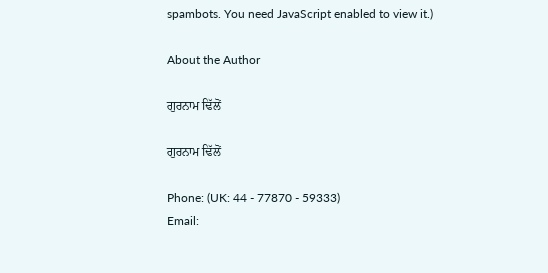spambots. You need JavaScript enabled to view it.)

About the Author

ਗੁਰਨਾਮ ਢਿੱਲੋਂ

ਗੁਰਨਾਮ ਢਿੱਲੋਂ

Phone: (UK: 44 - 77870 - 59333)
Email: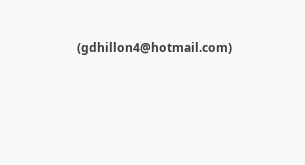(gdhillon4@hotmail.com)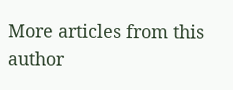More articles from this author